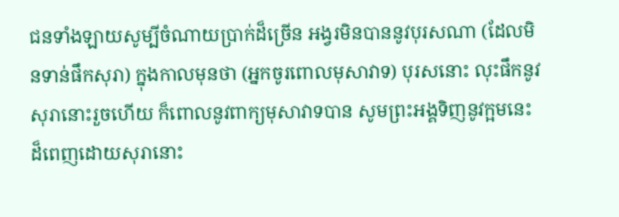ជនទាំងឡាយសូម្បីចំណាយប្រាក់ដ៏ច្រើន អង្វរមិនបាននូវបុរសណា (ដែលមិនទាន់ផឹកសុរា) ក្នុងកាលមុនថា (អ្នកចូរពោលមុសាវាទ) បុរសនោះ លុះផឹកនូវសុរានោះរួចហើយ ក៏ពោលនូវពាក្យមុសាវាទបាន សូមព្រះអង្គទិញនូវក្អមនេះ ដ៏ពេញដោយសុរានោះ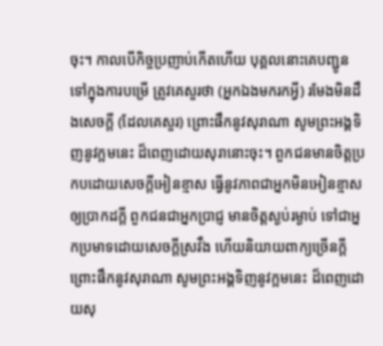ចុះ។ កាលបើកិច្ចប្រញាប់កើតហើយ បុគ្គលនោះគេបញ្ជូនទៅក្នុងការបម្រើ ត្រូវគេសួរថា (អ្នកឯងមករកអ្វី) រមែងមិនដឹងសេចក្តី (ដែលគេសួរ) ព្រោះផឹកនូវសុរាណា សូមព្រះអង្គទិញនូវក្អមនេះ ដ៏ពេញដោយសុរានោះចុះ។ ពួកជនមានចិត្តប្រកបដោយសេចក្តីអៀនខ្មាស ធ្វើនូវភាពជាអ្នកមិនអៀនខ្មាសឲ្យប្រាកដក្តី ពួកជនជាអ្នកប្រាជ្ញ មានចិត្តស្ងប់រម្ងាប់ ទៅជាអ្នកប្រមាទដោយសេចក្តីស្រវឹង ហើយនិយាយពាក្យច្រើនក្តី ព្រោះផឹកនូវសុរាណា សូមព្រះអង្គទិញនូវក្អមនេះ ដ៏ពេញដោយសុ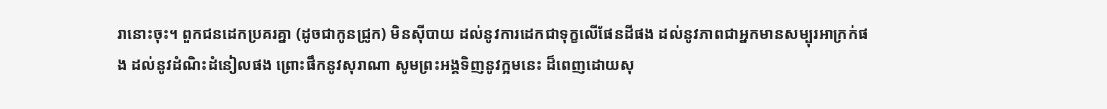រានោះចុះ។ ពួកជនដេកប្រគរគ្នា (ដូចជាកូនជ្រូក) មិនស៊ីបាយ ដល់នូវការដេកជាទុក្ខលើផែនដីផង ដល់នូវភាពជាអ្នកមានសម្បុរអាក្រក់ផង ដល់នូវដំណិះដំនៀលផង ព្រោះផឹកនូវសុរាណា សូមព្រះអង្គទិញនូវក្អមនេះ ដ៏ពេញដោយសុ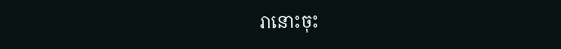រានោះចុះ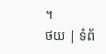។
ថយ | ទំព័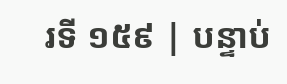រទី ១៥៩ | បន្ទាប់